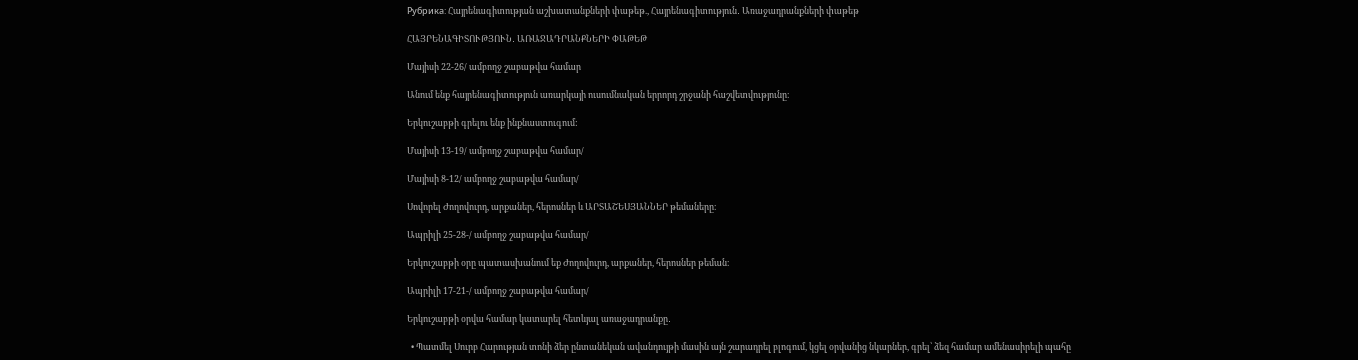Рубрика: Հայրենագիտության աշխատանքների փաթեթ., Հայրենագիտություն․ Առաջադրանքների փաթեթ

ՀԱՅՐԵՆԱԳԻՏՈՒԹՅՈՒՆ․ ԱՌԱՋԱԴՐԱՆՔՆԵՐԻ ՓԱԹԵԹ

Մայիսի 22-26/ ամբողջ շաբաթվա համար

Անում ենք հայրենագիտություն առարկայի ուսումնական երրորդ շրջանի հաշվետվությունը։

Երկուշաբթի գրելու ենք ինքնաստուգում:

Մայիսի 13-19/ ամբողջ շաբաթվա համար/

Մայիսի 8-12/ ամբողջ շաբաթվա համար/

Սովորել Ժողովուրդ, արքաներ, հերոսներ և ԱՐՏԱՇԵՍՅԱՆՆԵՐ թեմաները։

Ապրիլի 25-28-/ ամբողջ շաբաթվա համար/

Երկուշաբթի օրը պատասխանում եք Ժողովուրդ, արքաներ, հերոսներ թեման։

Ապրիլի 17-21-/ ամբողջ շաբաթվա համար/

Երկուշաբթի օրվա համար կատարել հետևյալ առաջադրանքը․

  • Պատմել Սուրբ Հարության տոնի ձեր ընտանեկան ավանդույթի մասին այն շարադրել բլոգում, կցել օրվանից նկարներ, գրել՝ ձեզ համար ամենասիրելի պահը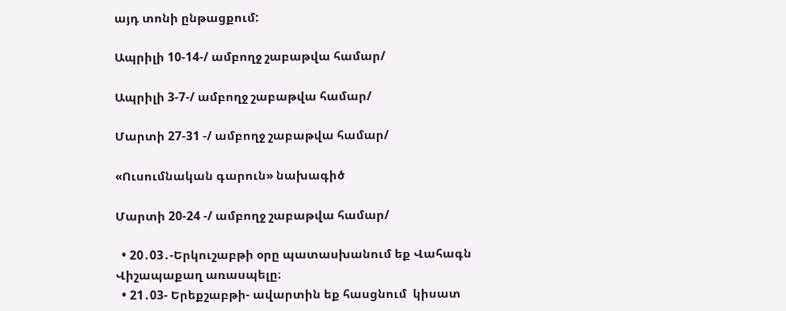այդ տոնի ընթացքում:

Ապրիլի 10-14-/ ամբողջ շաբաթվա համար/

Ապրիլի 3-7-/ ամբողջ շաբաթվա համար/

Մարտի 27-31 -/ ամբողջ շաբաթվա համար/

«Ուսումնական գարուն» նախագիծ

Մարտի 20-24 -/ ամբողջ շաբաթվա համար/

  • 20․03․-Երկուշաբթի օրը պատասխանում եք Վահագն Վիշապաքաղ առասպելը։
  • 21․03- Երեքշաբթի- ավարտին եք հասցնում  կիսատ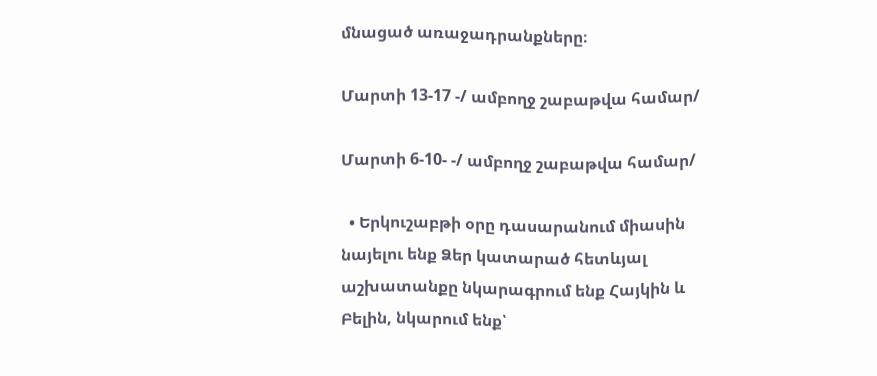մնացած առաջադրանքները։

Մարտի 13-17 -/ ամբողջ շաբաթվա համար/

Մարտի 6-10- -/ ամբողջ շաբաթվա համար/

  • Երկուշաբթի օրը դասարանում միասին նայելու ենք Ձեր կատարած հետևյալ աշխատանքը նկարագրում ենք Հայկին և Բելին, նկարում ենք՝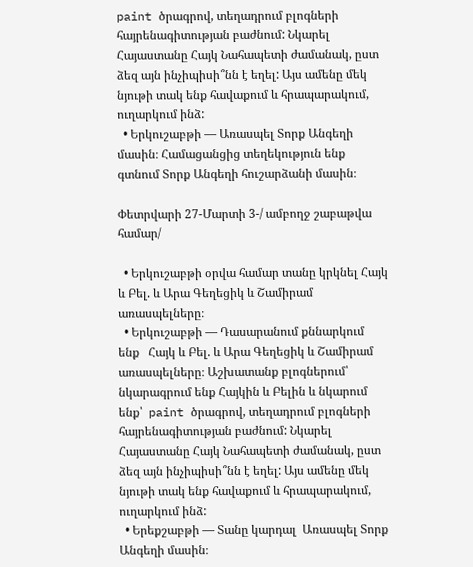paint ծրագրով, տեղադրում բլոգների հայրենագիտության բաժնում: Նկարել Հայաստանը Հայկ Նահապետի ժամանակ, ըստ ձեզ այն ինչիպիսի՞նն է եղել: Այս ամենը մեկ նյութի տակ ենք հավաքում և հրապարակում, ուղարկում ինձ:
  • Երկուշաբթի — Առասպել Տորք Անգեղի մասին։ Համացանցից տեղեկություն ենք գտնում Տորք Անգեղի հուշարձանի մասին։

Փետրվարի 27-Մարտի 3-/ ամբողջ շաբաթվա համար/

  • Երկուշաբթի օրվա համար տանը կրկնել Հայկ և Բել. և Արա Գեղեցիկ և Շամիրամ առասպելները։
  • Երկուշաբթի — Դասարանում քննարկում  ենք   Հայկ և Բել. և Արա Գեղեցիկ և Շամիրամ առասպելները։ Աշխատանք բլոգներում՝ նկարագրում ենք Հայկին և Բելին և նկարում ենք՝  paint ծրագրով, տեղադրում բլոգների հայրենագիտության բաժնում: Նկարել Հայաստանը Հայկ Նահապետի ժամանակ, ըստ ձեզ այն ինչիպիսի՞նն է եղել: Այս ամենը մեկ նյութի տակ ենք հավաքում և հրապարակում, ուղարկում ինձ:
  • Երեքշաբթի — Տանը կարդալ  Առասպել Տորք Անգեղի մասին։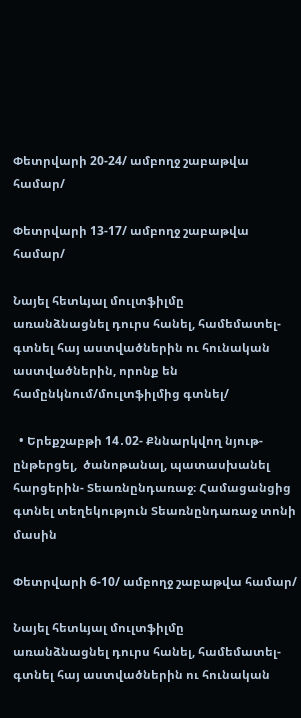Փետրվարի 20-24/ ամբողջ շաբաթվա համար/

Փետրվարի 13-17/ ամբողջ շաբաթվա համար/

Նայել հետևյալ մուլտֆիլմը
առանձնացնել դուրս հանել, համեմատել-գտնել հայ աստվածներին ու հունական աստվածներին, որոնք են համընկնում/մուլտֆիլմից գտնել/

  • Երեքշաբթի 14․02- Քննարկվող նյութ-ընթերցել,  ծանոթանալ, պատասխանել հարցերին- Տեառնընդառաջ։ Համացանցից գտնել տեղեկություն Տեառնընդառաջ տոնի մասին

Փետրվարի 6-10/ ամբողջ շաբաթվա համար/

Նայել հետևյալ մուլտֆիլմը
առանձնացնել դուրս հանել, համեմատել-գտնել հայ աստվածներին ու հունական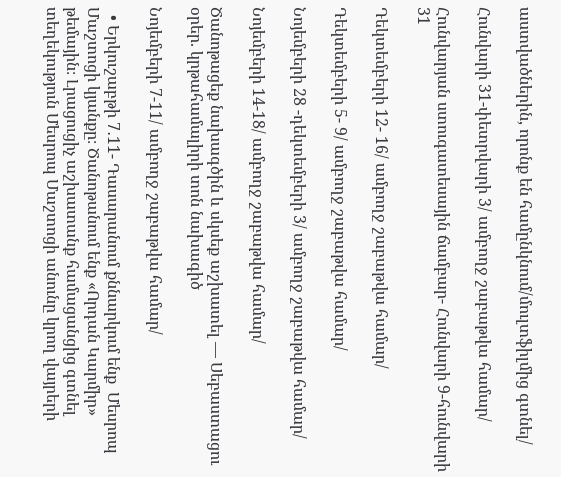աստվածներին, որոնք են համընկնում/մուլտֆիլմից գտնել/

Հունվարի 31-փետրվարի 3/ ամբողջ շաբաթվա համար/

Հունվարյան ստուգատեսային ճամբար- Հունվարի 9-հունվարի 31

Դեկտեմբերի 12- 16/ ամբողջ շաբաթվա համար/

Դեկտեմբերի 5- 9/ ամբողջ շաբաթվա համար/

Նոյեմբերի 28 -դեկտեմբերի 3/ ամբողջ շաբաթվա համար/

Նոյեմբերի 14-18/ ամբողջ շաբաթվա համար/

Ծանոթացեք նախագծին և սկսեք աշխատել — Սեբաստացու օրեր. կրթահամալիրի տոն նախագիծ

Նոյեմբերի 7-11/ ամբողջ շաբաթվա համար/

  • Երկուշաբթի 7․11- Դասարանում քննարկում ենք  Մեսրոպ Մաշտոցի կյանքը։ Ծանոթանում ենք «Որդան Կարմիր» թեմային։ Լրացուցիչ աշխատանք համացանցից գտնել տեղեկություն Մեսրոպ Մաշտոցի անունը կրող վայրերի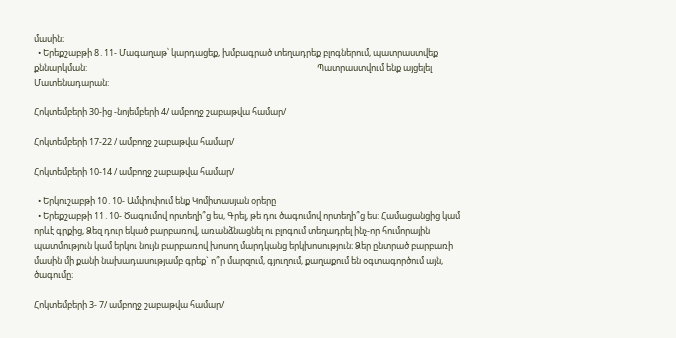մասին։
  • Երեքշաբթի 8․11- Մագաղաթ՝ կարդացեք, խմբագրած տեղադրեք բլոգներում, պատրաստվեք քննարկման:                                                                                                                   Պատրաստվում ենք այցելել Մատենադարան:

Հոկտեմբերի 30-ից -նոյեմբերի 4/ ամբողջ շաբաթվա համար/

Հոկտեմբերի 17-22 / ամբողջ շաբաթվա համար/

Հոկտեմբերի 10-14 / ամբողջ շաբաթվա համար/

  • Երկուշաբթի 10․10- Ամփոփում ենք Կոմիտասյան օրերը
  • Երեքշաբթի 11․10- Ծագումով որտեղի՞ց ես, Գրել, թե դու ծագումով որտեղի՞ց ես: Համացանցից կամ որևէ գրքից, Ձեզ դուր եկած բարբառով, առանձնացնել ու բլոգում տեղադրել ինչ-որ հումորային պատմություն կամ երկու նույն բարբառով խոսող մարդկանց երկխոսություն։ Ձեր ընտրած բարբառի մասին մի քանի նախադասությամբ գրեք` ո՞ր մարզում, գյուղում, քաղաքում են օգտագործում այն, ծագումը։

Հոկտեմբերի 3- 7/ ամբողջ շաբաթվա համար/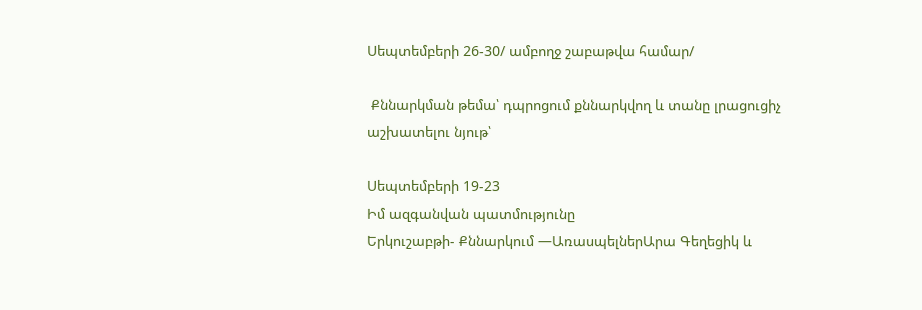Սեպտեմբերի 26-30/ ամբողջ շաբաթվա համար/

 Քննարկման թեմա՝ դպրոցում քննարկվող և տանը լրացուցիչ աշխատելու նյութ՝

Սեպտեմբերի 19-23
Իմ ազգանվան պատմությունը
Երկուշաբթի- Քննարկում —ԱռասպելներԱրա Գեղեցիկ և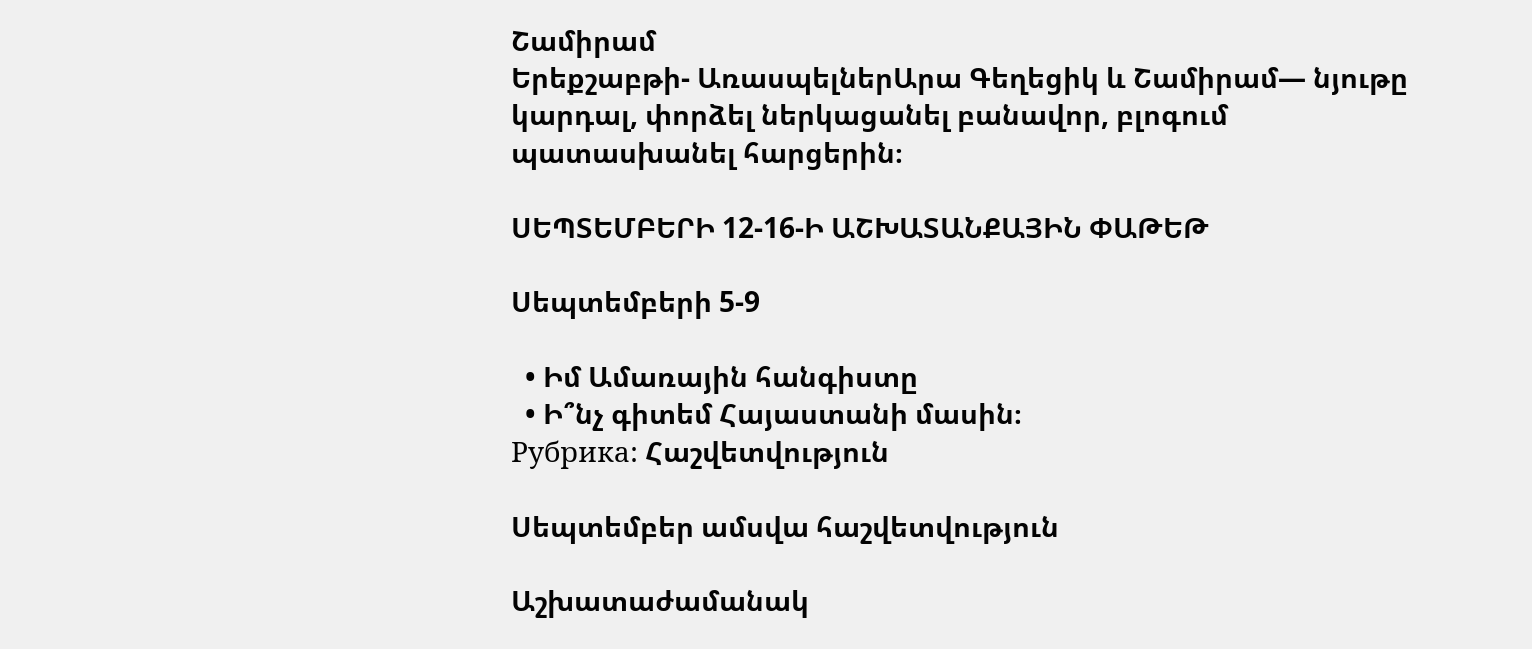Շամիրամ
Երեքշաբթի- ԱռասպելներԱրա Գեղեցիկ և Շամիրամ— նյութը կարդալ, փորձել ներկացանել բանավոր, բլոգում պատասխանել հարցերին։

ՍԵՊՏԵՄԲԵՐԻ 12-16-Ի ԱՇԽԱՏԱՆՔԱՅԻՆ ՓԱԹԵԹ

Սեպտեմբերի 5-9

  • Իմ Ամառային հանգիստը
  • Ի՞նչ գիտեմ Հայաստանի մասին։
Рубрика: Հաշվետվություն

Սեպտեմբեր ամսվա հաշվետվություն

Աշխատաժամանակ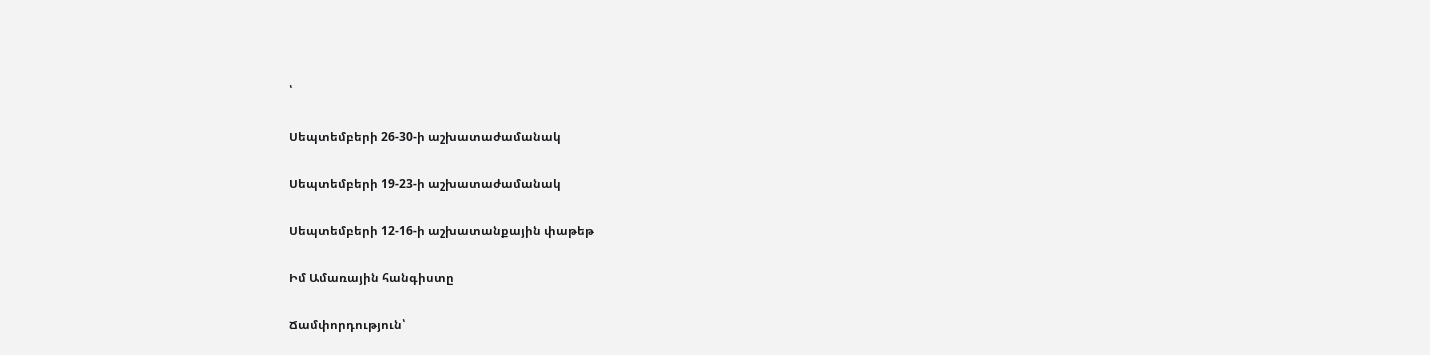՝

Սեպտեմբերի 26-30-ի աշխատաժամանակ

Սեպտեմբերի 19-23-ի աշխատաժամանակ

Սեպտեմբերի 12-16-ի աշխատանքային փաթեթ

Իմ Ամառային հանգիստը

Ճամփորդություն՝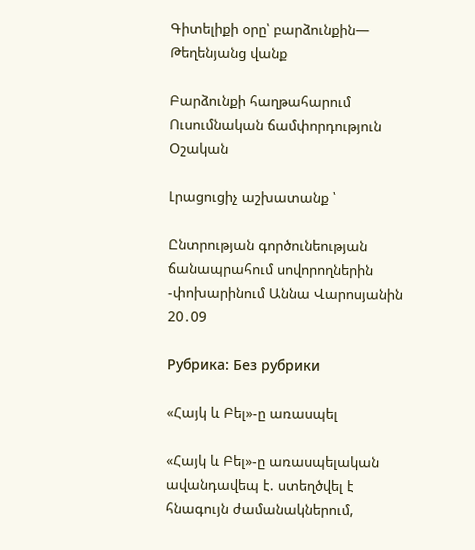Գիտելիքի օրը՝ բարձունքին— Թեղենյանց վանք

Բարձունքի հաղթահարում Ուսումնական ճամփորդություն Օշական

Լրացուցիչ աշխատանք ՝

Ընտրության գործունեության ճանապրահում սովորողներին -փոխարինում Աննա Վարոսյանին 20․09

Рубрика: Без рубрики

«Հայկ և Բել»-ը առասպել

«Հայկ և Բել»-ը առասպելական ավանդավեպ է. ստեղծվել է հնագույն ժամանակներում,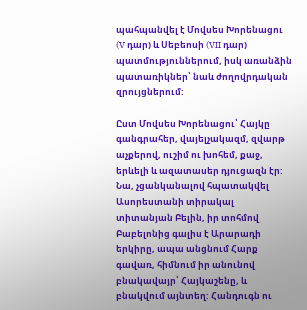պահպանվել է Մովսես Խորենացու (V դար) և Սեբեոսի (VII դար) պատմություններում, իսկ առանձին պատառիկներ՝ նաև ժողովրդական զրույցներում:

Ըստ Մովսես Խորենացու՝ Հայկը գանգրահեր, վայելչակազմ, զվարթ աչքերով, ուշիմ ու խոհեմ, քաջ, երևելի և ազատասեր դյուցազն էր: Նա, չցանկանալով հպատակվել Ասորեստանի տիրակալ տիտանյան Բելին, իր տոհմով Բաբելոնից գալիս է Արարադի երկիրը, ապա անցնում Հարք գավառ, հիմնում իր անունով բնակավայր՝ Հայկաշենը, և բնակվում այնտեղ: Հանդուգն ու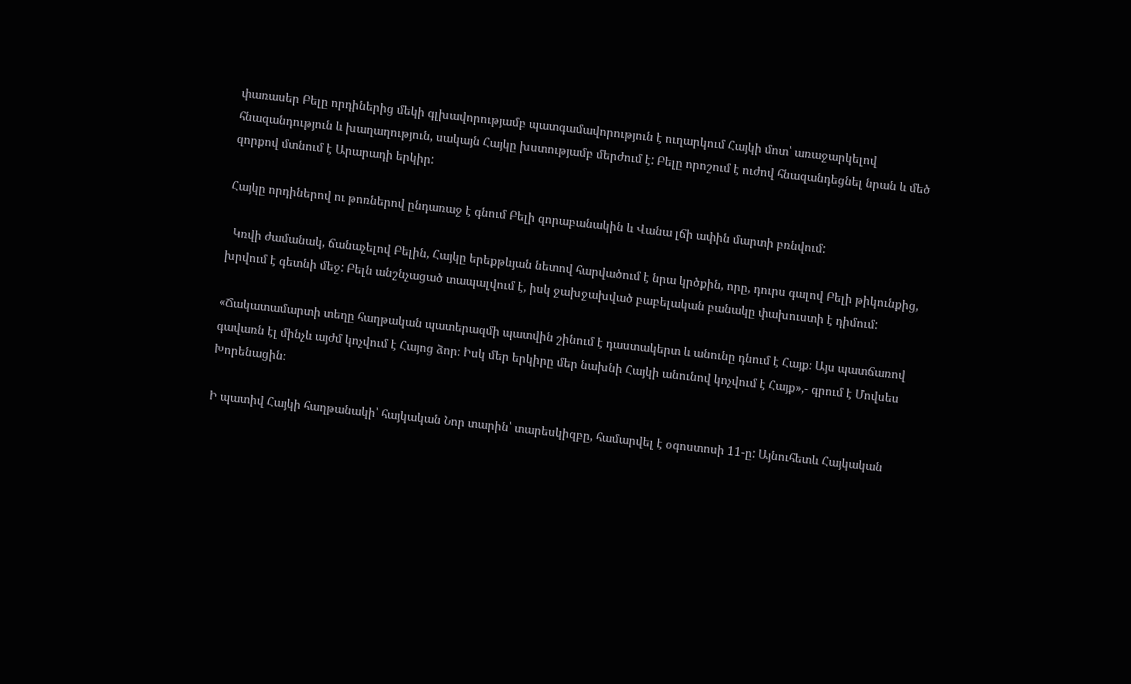փառասեր Բելը որդիներից մեկի գլխավորությամբ պատգամավորություն է ուղարկում Հայկի մոտ՝ առաջարկելով հնազանդություն և խաղաղություն, սակայն Հայկը խստությամբ մերժում է: Բելը որոշում է ուժով հնազանդեցնել նրան և մեծ զորքով մտնում է Արարադի երկիր:

Հայկը որդիներով ու թոռներով ընդառաջ է գնում Բելի զորաբանակին և Վանա լճի ափին մարտի բռնվում:

  Կռվի ժամանակ, ճանաչելով Բելին, Հայկը երեքթևյան նետով հարվածում է նրա կրծքին, որը, դուրս գալով Բելի թիկունքից, խրվում է գետնի մեջ: Բելն անշնչացած տապալվում է, իսկ ջախջախված բաբելական բանակը փախուստի է դիմում:

«Ճակատամարտի տեղը հաղթական պատերազմի պատվին շինում է դաստակերտ և անունը դնում է Հայք։ Այս պատճառով գավառն էլ մինչև այժմ կոչվում է Հայոց ձոր։ Իսկ մեր երկիրը մեր նախնի Հայկի անունով կոչվում է Հայք»,- գրում է Մովսես Խորենացին։

Ի պատիվ Հայկի հաղթանակի՝ հայկական Նոր տարին՝ տարեսկիզբը, համարվել է օգոստոսի 11-ը: Այնուհետև Հայկական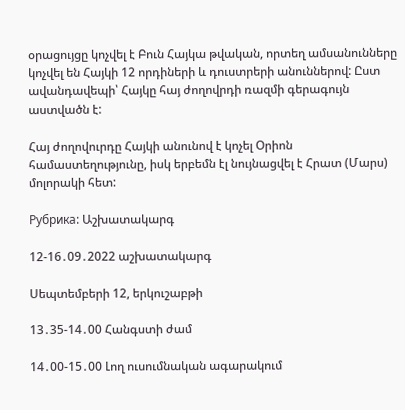օրացույցը կոչվել է Բուն Հայկա թվական, որտեղ ամսանունները կոչվել են Հայկի 12 որդիների և դուստրերի անուններով: Ըստ ավանդավեպի՝ Հայկը հայ ժողովրդի ռազմի գերագույն աստվածն է:

Հայ ժողովուրդը Հայկի անունով է կոչել Օրիոն համաստեղությունը, իսկ երբեմն էլ նույնացվել է Հրատ (Մարս) մոլորակի հետ:

Рубрика: Աշխատակարգ

12-16․09․2022 աշխատակարգ

Սեպտեմբերի 12, երկուշաբթի

13․35-14․00 Հանգստի ժամ

14․00-15․00 Լող ուսումնական ագարակում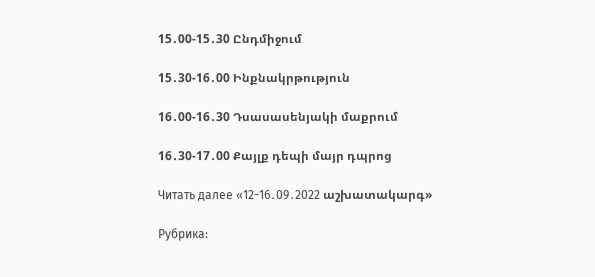15․00-15․30 Ընդմիջում

15․30-16․00 Ինքնակրթություն

16․00-16․30 Դսասասենյակի մաքրում

16․30-17․00 Քայլք դեպի մայր դպրոց

Читать далее «12-16․09․2022 աշխատակարգ»

Рубрика: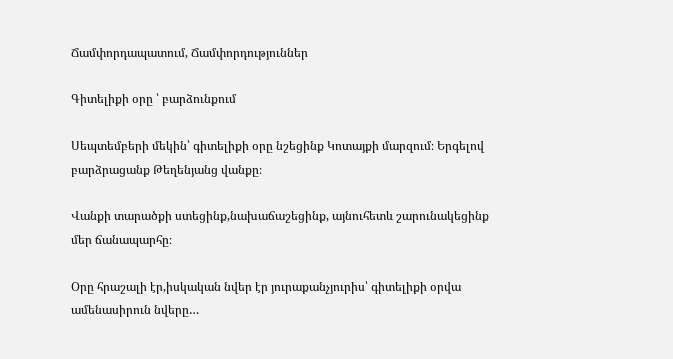Ճամփորդապատում, Ճամփորդություններ

Գիտելիքի օրը ՝ բարձունքում

Սեպտեմբերի մեկին՝ գիտելիքի օրը նշեցինք Կոտայքի մարզում։ Երգելով բարձրացանք Թեղենյանց վանքը։

Վանքի տարածքի ստեցինք,նախաճաշեցինք, այնուհետև շարունակեցինք մեր ճանապարհը։

Օրը հրաշալի էր,իսկական նվեր էր յուրաքանչյուրիս՝ գիտելիքի օրվա ամենասիրուն նվերը…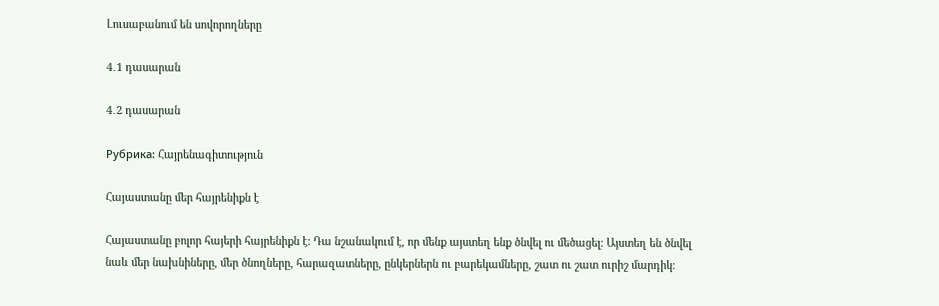Լուսաբանում են սովորողները

4․1 դասարան

4․2 դասարան

Рубрика: Հայրենագիտություն

Հայաստանը մեր հայրենիքն է

Հայաստանը բոլոր հայերի հայրենիքն է: Դա նշանակում է, որ մենք այստեղ ենք ծնվել ու մեծացել։ Այստեղ են ծնվել նաև մեր նախնիները, մեր ծնողները, հարազատները, ընկերներն ու բարեկամները, շատ ու շատ ուրիշ մարդիկ։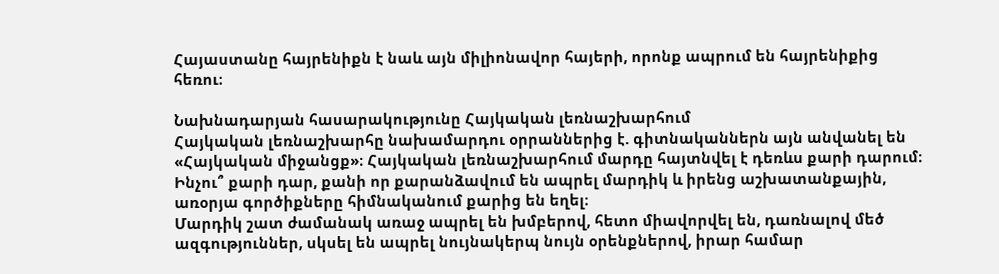Հայաստանը հայրենիքն է նաև այն միլիոնավոր հայերի, որոնք ապրում են հայրենիքից հեռու։

Նախնադարյան հասարակությունը Հայկական լեռնաշխարհում
Հայկական լեռնաշխարհը նախամարդու օրրաններից է. գիտնականներն այն անվանել են «Հայկական միջանցք»։ Հայկական լեռնաշխարհում մարդը հայտնվել է դեռևս քարի դարում։ Ինչու՞ քարի դար, քանի որ քարանձավում են ապրել մարդիկ և իրենց աշխատանքային, առօրյա գործիքները հիմնականում քարից են եղել։
Մարդիկ շատ ժամանակ առաջ ապրել են խմբերով, հետո միավորվել են, դառնալով մեծ ազգություններ, սկսել են ապրել նույնակերպ նույն օրենքներով, իրար համար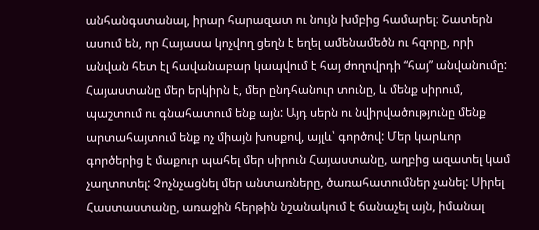անհանգստանալ, իրար հարազատ ու նույն խմբից համարել։ Շատերն ասում են, որ Հայասա կոչվող ցեղն է եղել ամենամեծն ու հզորը, որի անվան հետ էլ հավանաբար կապվում է հայ ժողովրդի “հայ” անվանումը:
Հայաստանը մեր երկիրն է, մեր ընդհանուր տունը, և մենք սիրում, պաշտում ու գնահատում ենք այն: Այդ սերն ու նվիրվածությունը մենք արտահայտում ենք ոչ միայն խոսքով, այլև՝ գործով: Մեր կարևոր գործերից է մաքուր պահել մեր սիրուն Հայաստանը, աղբից ազատել կամ չաղտոտել: Չոչնչացնել մեր անտառները, ծառահատումներ չանել: Սիրել Հաստաստանը, առաջին հերթին նշանակում է ճանաչել այն, իմանալ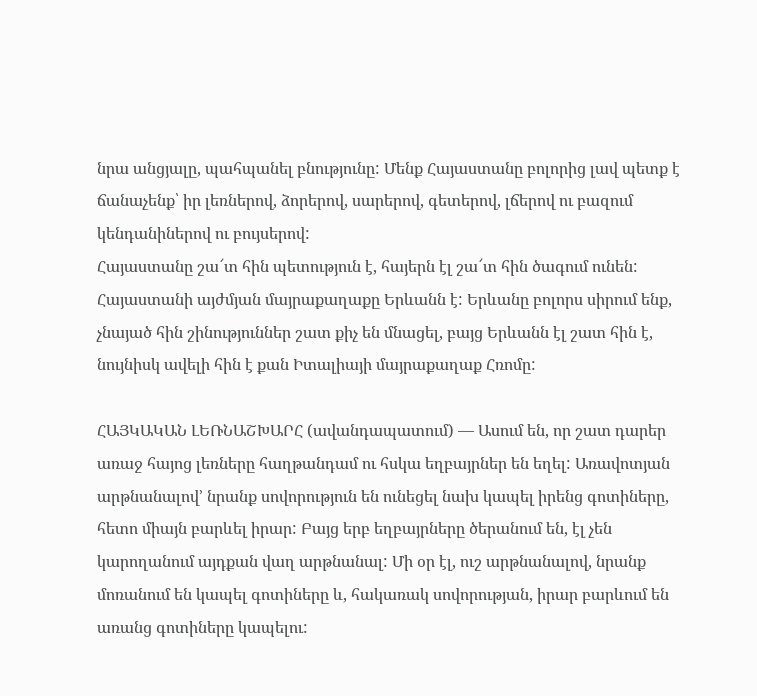նրա անցյալը, պահպանել բնությունը: Մենք Հայաստանը բոլորից լավ պետք է ճանաչենք՝ իր լեռներով, ձորերով, սարերով, գետերով, լճերով ու բազում կենդանիներով ու բույսերով:
Հայաստանը շա՜տ հին պետություն է, հայերն էլ շա՜տ հին ծագում ունեն: Հայաստանի այժմյան մայրաքաղաքը Երևանն է: Երևանը բոլորս սիրում ենք, չնայած հին շինություններ շատ քիչ են մնացել, բայց Երևանն էլ շատ հին է, նույնիսկ ավելի հին է քան Իտալիայի մայրաքաղաք Հռոմը:

ՀԱՅԿԱԿԱՆ ԼԵՌՆԱՇԽԱՐՀ (ավանդապատում) — Ասում են, որ շատ դարեր առաջ հայոց լեռները հաղթանդամ ու հսկա եղբայրներ են եղել: Առավոտյան արթնանալով’ նրանք սովորություն են ունեցել նախ կապել իրենց գոտիները, հետո միայն բարևել իրար: Բայց երբ եղբայրները ծերանում են, էլ չեն կարողանում այդքան վաղ արթնանալ: Մի օր էլ, ուշ արթնանալով, նրանք մոռանում են կապել գոտիները և, հակառակ սովորության, իրար բարևում են առանց գոտիները կապելու: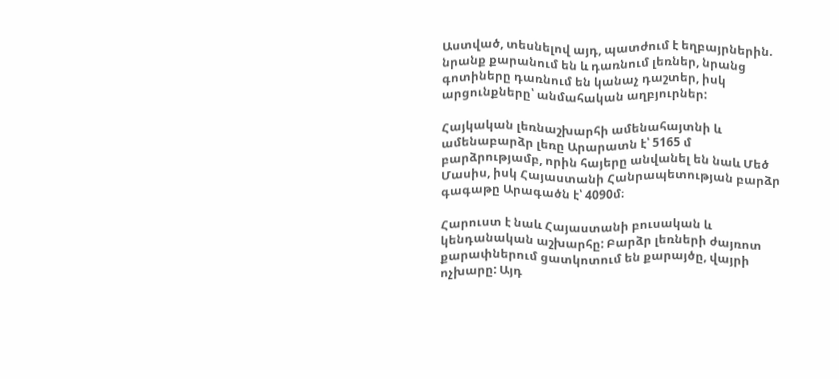Աստված, տեսնելով այդ, պատժում է եղբայրներին. նրանք քարանում են և դառնում լեռներ, նրանց գոտիները դառնում են կանաչ դաշտեր, իսկ արցունքները՝ անմահական աղբյուրներ:

Հայկական լեռնաշխարհի ամենահայտնի և ամենաբարձր լեռը Արարատն է՝ 5165 մ բարձրությամբ, որին հայերը անվանել են նաև Մեծ Մասիս, իսկ Հայաստանի Հանրապետության բարձր գագաթը Արագածն է՝ 4090մ։

Հարուստ է նաև Հայաստանի բուսական և կենդանական աշխարհը: Բարձր լեռների ժայռոտ քարափներում ցատկոտում են քարայծը, վայրի ոչխարը: Այդ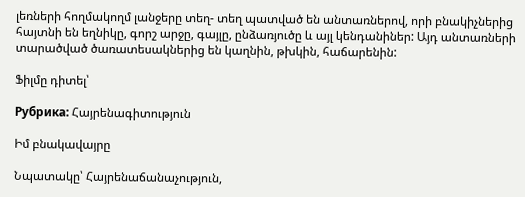լեռների հողմակողմ լանջերը տեղ- տեղ պատված են անտառներով, որի բնակիչներից հայտնի են եղնիկը, գորշ արջը, գայլը, ընձառյուծը և այլ կենդանիներ: Այդ անտառների տարածված ծառատեսակներից են կաղնին, թխկին, հաճարենին:

Ֆիլմը դիտել՝

Рубрика: Հայրենագիտություն

Իմ բնակավայրը

Նպատակը՝ Հայրենաճանաչություն,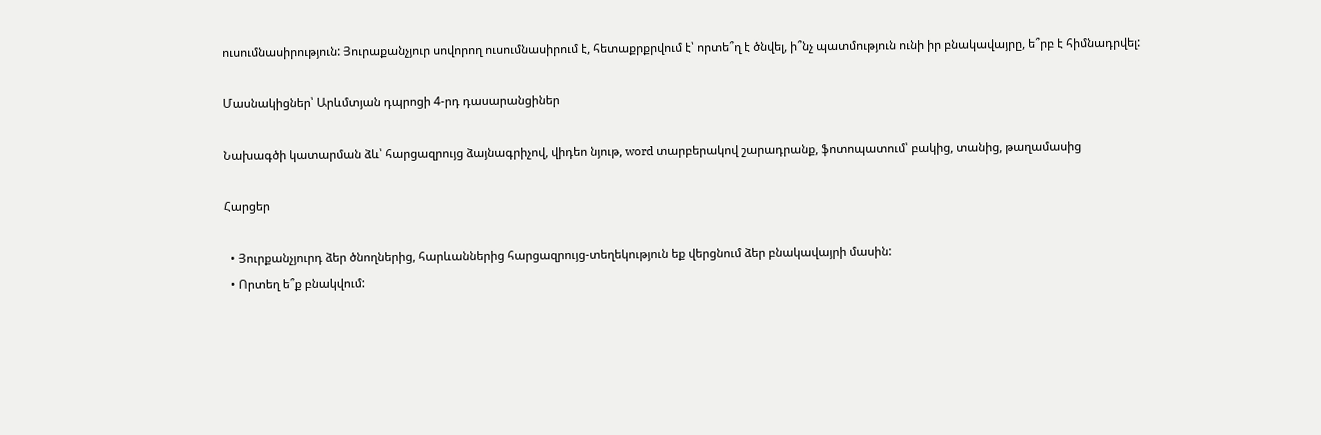ուսումնասիրություն: Յուրաքանչյուր սովորող ուսումնասիրում է, հետաքրքրվում է՝ որտե՞ղ է ծնվել, ի՞նչ պատմություն ունի իր բնակավայրը, ե՞րբ է հիմնադրվել:

Մասնակիցներ՝ Արևմտյան դպրոցի 4-րդ դասարանցիներ

Նախագծի կատարման ձև՝ հարցազրույց ձայնագրիչով, վիդեո նյութ, word տարբերակով շարադրանք, ֆոտոպատում՝ բակից, տանից, թաղամասից

Հարցեր

  • Յուրքանչյուրդ ձեր ծնողներից, հարևաններից հարցազրույց-տեղեկություն եք վերցնում ձեր բնակավայրի մասին:
  • Որտեղ ե՞ք բնակվում: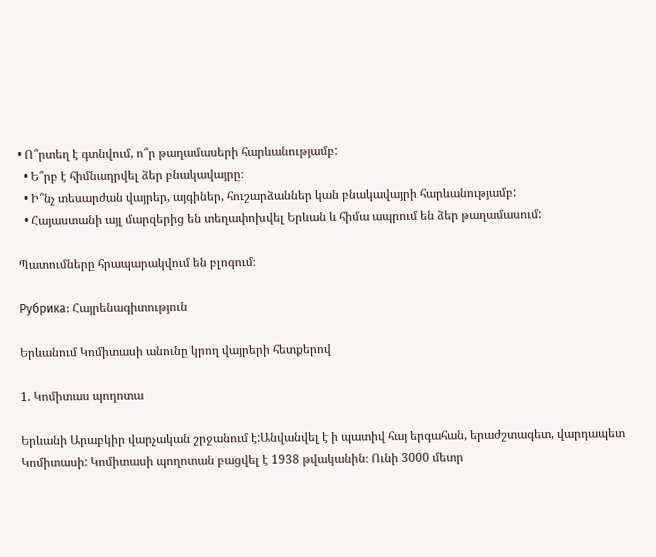• Ո՞րտեղ է գտնվում, ո՞ր թաղամասերի հարևանությամբ:
  • Ե՞րբ է հիմնադրվել ձեր բնակավայրը։
  • Ի՞նչ տեսարժան վայրեր, այգիներ, հուշարձաններ կան բնակավայրի հարևանությամբ:
  • Հայաստանի այլ մարզերից են տեղափոխվել Երևան և հիմա ապրում են ձեր թաղամասում:

Պատումները հրապարակվում են բլոգում։

Рубрика: Հայրենագիտություն

Երևանում Կոմիտասի անունը կրող վայրերի հետքերով

1. Կոմիտաս պողոտա

Երևանի Արաբկիր վարչական շրջանում է:Անվանվել է ի պատիվ հայ երգահան, երաժշտագետ, վարդապետ Կոմիտասի: Կոմիտասի պողոտան բացվել է 1938 թվականին։ Ունի 3000 մետր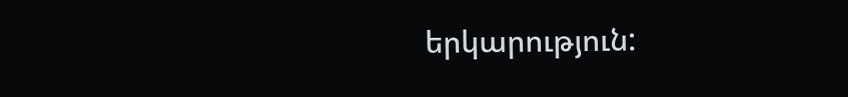երկարություն: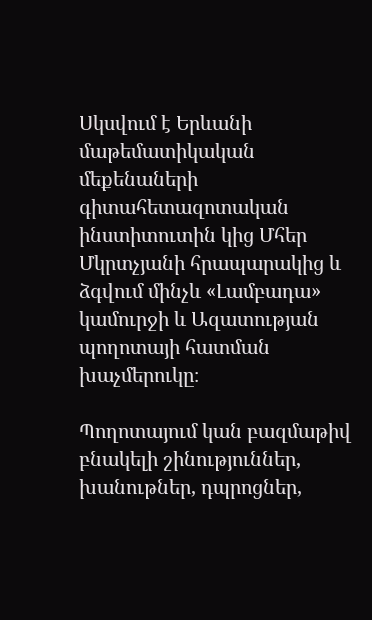Սկսվում է Երևանի մաթեմատիկական մեքենաների գիտահետազոտական ինստիտուտին կից Մհեր Մկրտչյանի հրապարակից և ձգվում մինչև «Լամբադա» կամուրջի և Ազատության պողոտայի հատման խաչմերուկը։

Պողոտայում կան բազմաթիվ բնակելի շինություններ, խանութներ, դպրոցներ,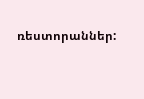ռեստորաններ: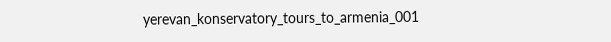yerevan_konservatory_tours_to_armenia_001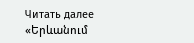Читать далее «Երևանում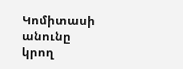Կոմիտասի անունը կրող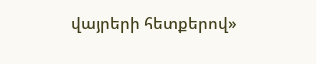վայրերի հետքերով»